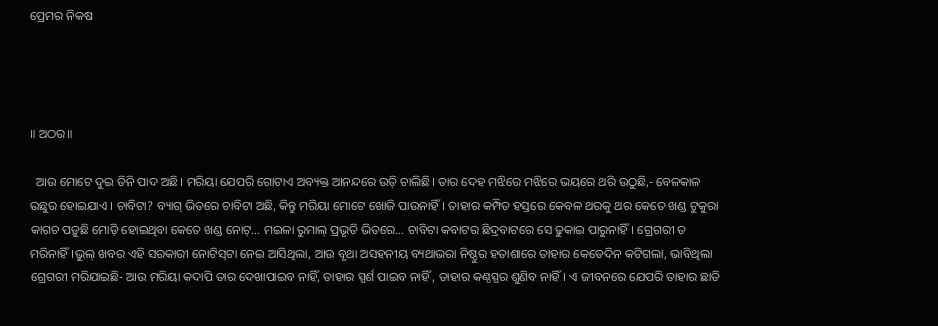ପ୍ରେମର ନିକଷ




॥ ଅଠର॥

  ଆଉ ମୋଟେ ଦୁଇ ତିନି ପାଦ ଅଛି। ମରିୟା ଯେପରି ଗୋଟାଏ ଅବ୍ୟକ୍ତ ଆନନ୍ଦରେ ଉଡ଼ି ଚାଲିଛି। ତାର ଦେହ ମଝିରେ ମଝିରେ ଭୟରେ ଥରି ଉଠୁଛି,- ବେଳକାଳ ଉଛୁର ହୋଇଯାଏ । ଚାବିଟା? ବ୍ୟାଗ୍‌ ଭିତରେ ଚାବିଟା ଅଛି, କିନ୍ତୁ ମରିୟା ମୋଟେ ଖୋଜି ପାଉନାହିଁ। ତାହାର କମ୍ପିତ ହସ୍ତରେ କେବଳ ଥରକୁ ଥର କେତେ ଖଣ୍ଡ ଟୁକୁରା କାଗଚ ପଡ଼ୁଛି ମୋଡ଼ି ହୋଇଥିବା ‌କେତେ ଖଣ୍ଡ ନୋଟ୍‌… ମଇଳା ରୁମାଲ୍‌ ପ୍ରଭୃତି ଭିତରେ… ଚାବିଟା କବାଟର ଛିଦ୍ରବାଟରେ ସେ ଢୁକାଇ ପାରୁନାହିଁ। ଗ୍ରେଗରୀ ତ ମରିନାହିଁ।ଭୁଲ୍‌ ଖବର ଏହି ସରକାରୀ ନୋଟିସ୍‌ଟା ନେଇ ଆସିଥିଲା, ଆଉ ବୃଥା ଅସହନୀୟ ବ୍ୟଥାଭରା ନିଷ୍ଠୁର ହତାଶାରେ ତାହାର କେତେଦିନ କଟିଗଲା, ଭାବିଥିଲା ଗ୍ରେଗରୀ ମରିଯାଇଛି- ଆଉ ମରିୟା କଦାପି ତାର ଦେଖାପାଇବ ନାହିଁ, ତାହାର ସ୍ପର୍ଶ ପାଇବ ନାହିଁ , ତାହାର କଣ୍ଠସ୍ପର ଶୁଣିବ ନାହିଁ। ଏ ଜୀବନରେ ଯେପରି ତାହାର ଛାତି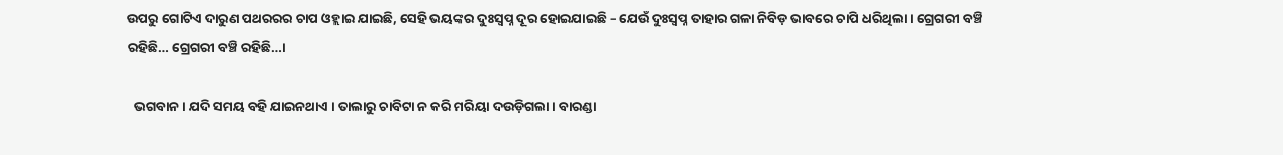ଉପରୁ ଗୋଟିଏ ଦାରୁଣ ପଥରରର ଚାପ ଓହ୍ଲାଇ ଯାଇଛି, ସେହି ଭୟଙ୍କର ଦୁଃସ୍ବପ୍ନ ଦୂର ହୋଇଯାଇଛି – ଯେଉଁ ଦୁଃସ୍ବପ୍ନ ତାହାର ଗଳା ନିବିଡ଼ ଭାବରେ ଚାପି ଧରିଥିଲା । ଗ୍ରେଗରୀ ବଞ୍ଚି ରହିଛି… ଗ୍ରେଗରୀ ବଞ୍ଚି ରହିଛି…।

  ଭଗବାନ। ଯଦି ସମୟ ବହି ଯାଇନଥାଏ । ତାଲାରୁ ଚାବିଟା ନ କରି ମରିୟା ଦଉଡ଼ିଗଲା। ବାରଣ୍ଡା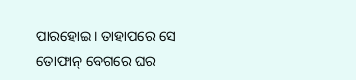ପାରହୋଇ। ତାହାପରେ ସେ ତୋଫାନ୍‌ ବେଗରେ ଘର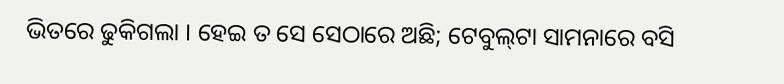ଭିତରେ ଢୁକିଗଲା । ହେଇ ତ ସେ ସେଠାରେ ଅଛି; ଟେବୁଲ୍‌ଟା ସାମନାରେ ବସି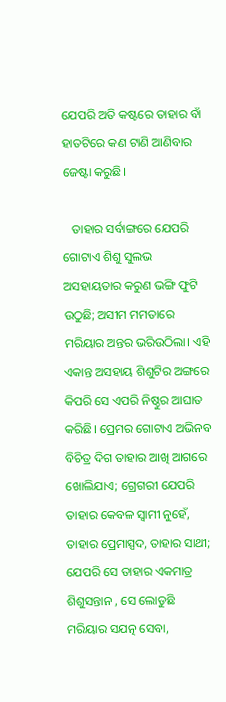ଯେପରି ଅତି କଷ୍ଟରେ ତାହାର ବାଁ ହାତଟିରେ କଣ ଟାଣି ଆଣିବାର ଜେଷ୍ଟା କରୁଛି।

   ତାହାର ସର୍ବାଙ୍ଗରେ ଯେପରି ଗୋଟାଏ ଶିଶୁ ସୁଲଭ ଅସହାୟତାର କରୁଣ ଭଙ୍ଗି ଫୁଟି ଉଠୁଛି; ଅସୀମ ମମତାରେ ମରିୟାର ଅନ୍ତର ଭରିଉଠିଲା। ଏହି ଏକାନ୍ତ ଅସହାୟ ଶିଶୁଟିର ଅଙ୍ଗରେ କିପରି ସେ ଏପରି ନିଷ୍ଠୁର ଆଘାତ କରିଛି। ପ୍ରେମର ଗୋଟାଏ ଅଭିନବ ବିଚିତ୍ର ଦିଗ ତାହାର ଆଖି ଆଗରେ ଖୋଲିଯାଏ; ଗ୍ରେଗରୀ ଯେପରି ତାହାର କେବଳ ସ୍ବାମୀ ନୁହେଁ, ତାହାର ପ୍ରେମାସ୍ପଦ, ତାହାର ସାଥୀ; ଯେପରି ସେ ତାହାର ଏକମାତ୍ର ଶିଶୁସନ୍ତାନ , ସେ ଲୋଡୁଛି ମରିୟାର ସଯତ୍ନ ସେବା,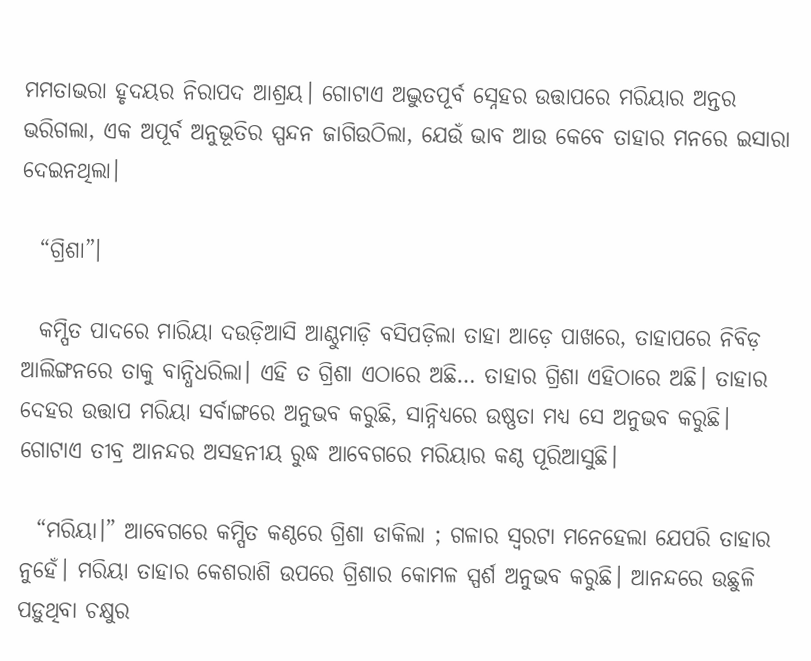ମମତାଭରା ହୃଦୟର ନିରାପଦ ଆଶ୍ରୟ। ଗୋଟାଏ ଅଦ୍ଭୁତପୂର୍ବ ସ୍ନେହର ଉତ୍ତାପରେ ମରିୟାର ଅନ୍ତର ଭରିଗଲା, ଏକ ଅପୂର୍ବ ଅନୁଭୂତିର ସ୍ପନ୍ଦନ ଜାଗିଉଠିଲା, ଯେଉଁ ଭାବ ଆଉ କେବେ ତାହାର ମନରେ ଇସାରା ଦେଇନଥିଲା।

  “ଗ୍ରିଶା”।

  କମ୍ପିତ ପାଦରେ ମାରିୟା ଦଉଡ଼ିଆସି ଆଣ୍ଠୁମାଡ଼ି ବସିପଡ଼ିଲା ତାହା ଆଡ଼େ ପାଖରେ, ତାହାପରେ ନିବିଡ଼ ଆଲିଙ୍ଗନରେ ତାକୁ ବାନ୍ଧିଧରିଲା। ଏହି ତ ଗ୍ରିଶା ଏଠାରେ ଅଛି… ତାହାର ଗ୍ରିଶା ଏହିଠାରେ ଅଛି। ତାହାର ଦେହର ଉତ୍ତାପ ମରିୟା ସର୍ବାଙ୍ଗରେ ଅନୁଭବ କରୁଛି, ସାନ୍ନିଧ୍ୟରେ ଉଷ୍ଣତା ମଧ୍ୟ ସେ ଅନୁଭବ କରୁଛି। ଗୋଟାଏ ତୀବ୍ର ଆନନ୍ଦର ଅସହନୀୟ ରୁଦ୍ଧ ଆବେଗରେ ମରିୟାର କଣ୍ଠ ପୂରିଆସୁଛି।

  “ମରିୟା।” ଆବେଗରେ କମ୍ପିତ କଣ୍ଠରେ ଗ୍ରିଶା ଡାକିଲା ; ଗଳାର ସ୍ବରଟା ମନେହେଲା ଯେପରି ତାହାର ନୁହେଁ। ମରିୟା ତାହାର କେଶରାଶି ଉପରେ ଗ୍ରିଶାର କୋମଳ ସ୍ପର୍ଶ ଅନୁଭବ କରୁଛି। ଆନନ୍ଦରେ ଉଛୁଳି ପଡ଼ୁଥିବା ଚକ୍ଷୁର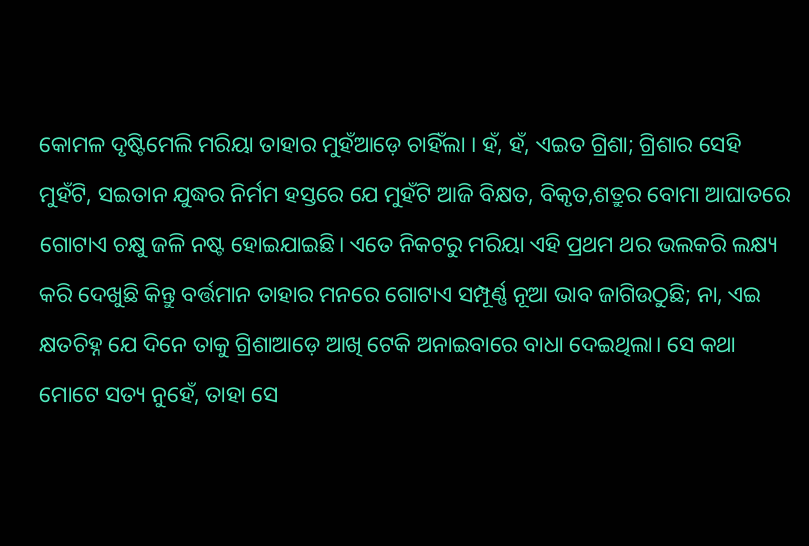କୋମଳ ଦୃଷ୍ଟିମେଲି ମରିୟା ତାହାର ମୁହଁଆଡ଼େ ଚାହିଁଲା । ହଁ, ହଁ, ଏଇତ ଗ୍ରିଶା; ଗ୍ରିଶାର ସେହି ମୁହଁଟି, ସଇତାନ ଯୁଦ୍ଧର ନିର୍ମମ ହସ୍ତରେ ଯେ ମୁହଁଟି ଆଜି ବିକ୍ଷତ, ବିକୃତ,ଶତ୍ରୁର ବୋମା ଆଘାତରେ ଗୋଟାଏ ଚକ୍ଷୁ ଜଳି ନଷ୍ଟ ହୋଇଯାଇଛି। ଏତେ ନିକଟରୁ ମରିୟା ଏହି ପ୍ରଥମ ଥର ଭଲକରି ଲକ୍ଷ୍ୟ କରି ଦେଖୁଛି କିନ୍ତୁ ବର୍ତ୍ତମାନ ତାହାର ମନରେ ଗୋଟାଏ ସମ୍ପୂର୍ଣ୍ଣ ନୂଆ ଭାବ ଜାଗିଉଠୁଛି; ନା, ଏଇ କ୍ଷତଚିହ୍ନ ଯେ ଦିନେ ତାକୁ ଗ୍ରିଶାଆଡ଼େ ଆଖି ଟେକି ଅନାଇବାରେ ବାଧା ଦେଇଥିଲା। ସେ କଥା ମୋଟେ ସତ୍ୟ ନୁହେଁ, ତାହା ସେ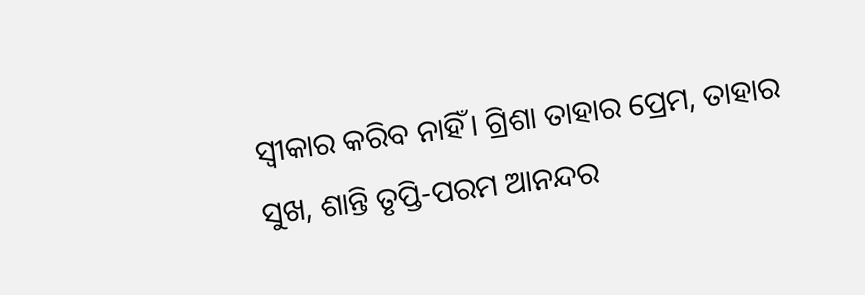ସ୍ବୀକାର କରିବ ନାହିଁ। ଗ୍ରିଶା ତାହାର ପ୍ରେମ, ତାହାର ସୁଖ, ଶାନ୍ତି ତୃପ୍ତି-ପରମ ଆନନ୍ଦର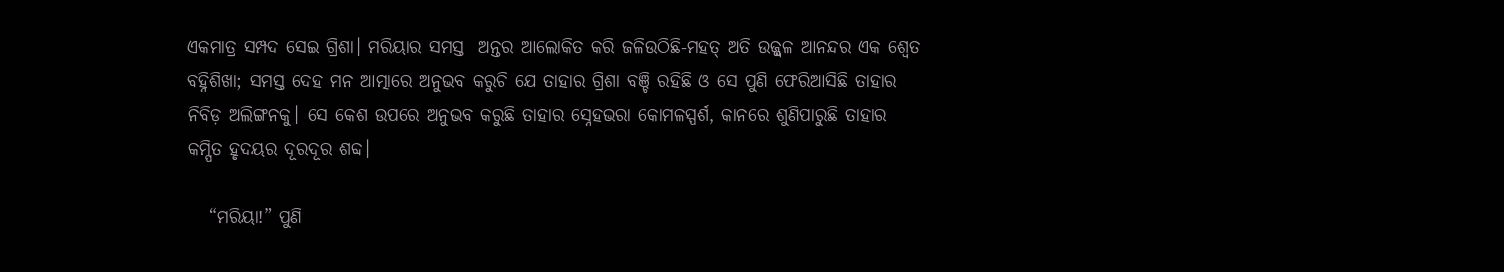ଏକମାତ୍ର ସମ୍ପଦ ସେଇ ଗ୍ରିଶା। ମରିୟାର ସମସ୍ତ  ଅନ୍ତର ଆଲୋକିତ କରି ଜଳିଉଠିଛି-ମହତ୍‌ ଅତି ଉଜ୍ଜ୍ବଳ ଆନନ୍ଦର ଏକ ଶ୍ବେତ ବହ୍ନିଶିଖା; ସମସ୍ତ ଦେହ ମନ ଆତ୍ମାରେ ଅନୁଭବ କରୁଚି ଯେ ତାହାର ଗ୍ରିଶା ବଞ୍ଚି ରହିଛି ଓ ସେ ପୁଣି ଫେରିଆସିଛି ତାହାର ନିବିଡ଼ ଅଲିଙ୍ଗନକୁ। ସେ କେଶ ଉପରେ ଅନୁଭବ କରୁଛି ତାହାର ସ୍ନେହଭରା କୋମଳସ୍ପର୍ଶ, କାନରେ ଶୁଣିପାରୁଛି ତାହାର କମ୍ପିତ ହୃଦୟର ଦୂରଦୂର ଶବ୍ଦ।

   “ମରିୟା!” ପୁଣି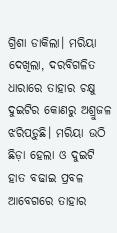ଗ୍ରିଶା ଡାକିଲା। ମରିୟା ଦେଖିଲା, ଦରବିଗଳିତ ଧାରାରେ ତାହାର ଚକ୍ଷୁ ଦୁଇଟିର କୋଣରୁ ଅଶ୍ରୁଜଳ ଝରିପଡ଼ୁଛି। ମରିୟା ଉଠି ଛିଡ଼ା ହେଲା ଓ ଦୁଇଟି ହାତ ବଢାଇ ପ୍ରବଳ ଆବେଗରେ ତାହାର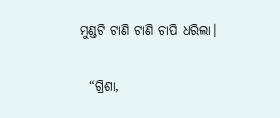ମୁଣ୍ଡଟି ଟାଣି ଟାଣି ଚାପି ଧରିଲା।

  “ଗ୍ରିଶା,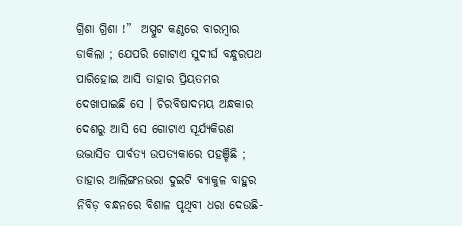ଗ୍ରିଶା ଗ୍ରିଶା !”  ଅସ୍ପୁଟ କଣ୍ଠରେ ବାରମ୍ବାର ଡାକିଲା ; ଯେପରି ଗୋଟାଏ ସୁଦୀର୍ଘ ବନ୍ଧୁରପଥ ପାରିହୋଇ ଆସି ତାହାର ପ୍ରିୟତମର ଦେଖାପାଇଛି ସେ । ଚିରବିଷାଦମୟ ଅନ୍ଧକାର ଦେଶରୁ ଆସି ସେ ଗୋଟାଏ ସୂର୍ଯ୍ୟକିରଣ ଉଦ୍ଭାସିତ ପାର୍ବତ୍ୟ ଉପତ୍ୟକାରେ ପହଞ୍ଚିଛି ; ତାହାର ଆଲିଙ୍ଗନଭରା ଦୁଇଟି ବ୍ୟାକୁଳ ବାହୁର ନିବିଡ଼ ବନ୍ଧନରେ ବିଶାଳ ପୃଥିବୀ ଧରା ଦେଉଛି-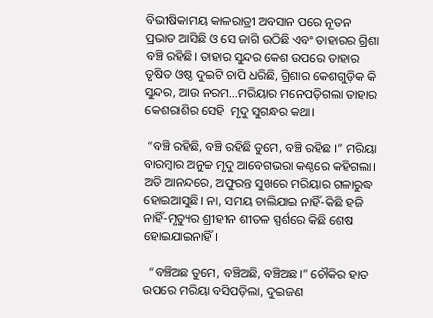ବିଭୀଷିକାମୟ କାଳରାତ୍ରୀ ଅବସାନ ପରେ ନୂତନ ପ୍ରଭାତ ଆସିଛି ଓ ସେ ଜାଗି ଉଠିଛି ଏବଂ ତାହାରର ଗ୍ରିଶା ବଞ୍ଚି ରହିଛି। ତାହାର ସୁନ୍ଦର କେଶ ଉପରେ ତାହାର ତୃଷିତ ଓଷ୍ଠ ଦୁଇଟି ଚାପି ଧରିଛି, ଗ୍ରିଶାର କେଶଗୁଡ଼ିକ କି ସୁନ୍ଦର, ଆଉ ନରମ…ମରିୟାର ମନେପଡ଼ିଗଲା ତାହାର କେଶରାଶିର ସେହି  ମୃଦୁ ସୁଗନ୍ଧର କଥା।

 “ବଞ୍ଚି ରହିଛି, ବଞ୍ଚି ରହିଛି ତୁମେ, ବଞ୍ଚି ରହିଛ ।” ମରିୟା ବାରମ୍ବାର ଅନୁଚ୍ଚ ମୃଦୁ ଆବେଗଭରା କଣ୍ଠରେ କହିଗଲା। ଅତି ଆନନ୍ଦରେ, ଅଫୁରନ୍ତ ସୁଖରେ ମରିୟାର ଗଳାରୁଦ୍ଧ ହୋଇଆସୁଛି। ନା, ସମୟ ଚାଲିଯାଇ ନାହିଁ-କିଛି ହଜି ନାହିଁ-ମୃତ୍ୟୁର ଶ୍ରୀହୀନ ଶୀତଳ ସ୍ପର୍ଶରେ କିଛି ଶେଷ ହୋଇଯାଇନାହିଁ।

  “ବଞ୍ଚିଅଛ ତୁମେ, ବଞ୍ଚିଅଛି, ବଞ୍ଚିଅଛ।” ଚୌକିର ହାତ ଉପରେ ମରିୟା ବସିପଡ଼ିଲା, ଦୁଇଜଣ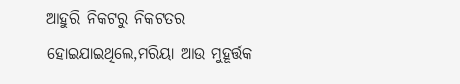ଆହୁରି ନିକଟରୁ ନିକଟତର ହୋଇଯାଇଥିଲେ,ମରିୟା ଆଉ ମୁହୂର୍ତ୍ତକ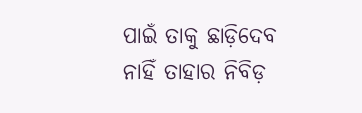ପାଇଁ ତାକୁ ଛାଡ଼ିଦେବ ନାହିଁ ତାହାର ନିବିଡ଼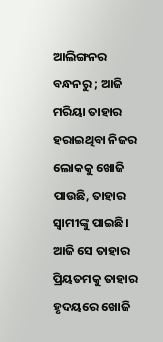ଆଲିଙ୍ଗନର ବନ୍ଧନରୁ ; ଆଜି ମରିୟା ତାହାର ହରାଇଥିବା ନିଜର ଲୋକକୁ ଖୋଜି ପାଉଛି, ତାହାର ସ୍ବାମୀଙ୍କୁ ପାଇଛି। ଆଜି ସେ ତାହାର ପ୍ରିୟତମକୁ ତାହାର ହୃଦୟରେ ଖୋଜି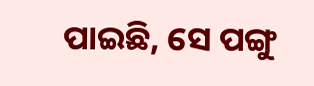ପାଇଛି, ସେ ପଙ୍ଗୁ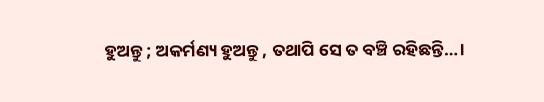ହୁଅନ୍ତୁ ; ଅକର୍ମଣ୍ୟ ହୁଅନ୍ତୁ , ତଥାପି ସେ ତ ବଞ୍ଚି ରହିଛନ୍ତି…।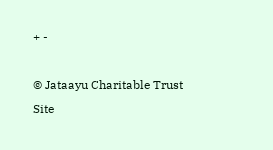+ -

© Jataayu Charitable Trust
Site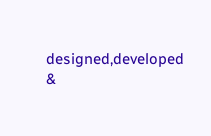designed,developed &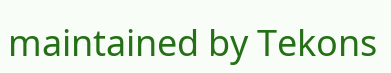maintained by Tekons